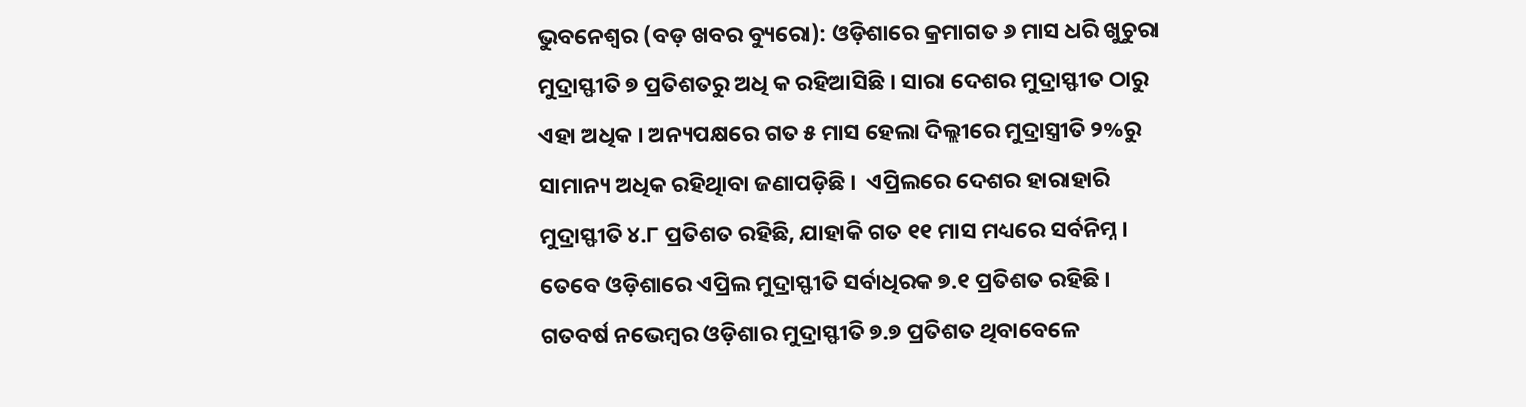ଭୁବନେଶ୍ୱର (ବଡ଼ ଖବର ବ୍ୟୁରୋ): ଓଡ଼ିଶାରେ କ୍ରମାଗତ ୬ ମାସ ଧରି ଖୁଚୁରା ମୁଦ୍ରାସ୍ଫୀତି ୭ ପ୍ରତିଶତରୁ ଅଧି କ ରହିଆସିଛି । ସାରା ଦେଶର ମୁଦ୍ରାସ୍ଫୀତ ଠାରୁ ଏହା ଅଧିକ । ଅନ୍ୟପକ୍ଷରେ ଗତ ୫ ମାସ ହେଲା ଦିଲ୍ଲୀରେ ମୁଦ୍ରାସ୍ତ୍ରୀତି ୨%ରୁ ସାମାନ୍ୟ ଅଧିକ ରହିଥିାବା ଜଣାପଡ଼ିଛି ।  ଏପ୍ରିଲରେ ଦେଶର ହାରାହାରି ମୁଦ୍ରାସ୍ଫୀତି ୪.୮ ପ୍ରତିଶତ ରହିଛି, ଯାହାକି ଗତ ୧୧ ମାସ ମଧ୍ୟରେ ସର୍ବନିମ୍ନ । ତେବେ ଓଡ଼ିଶାରେ ଏପ୍ରିଲ ମୁଦ୍ରାସ୍ଫୀତି ସର୍ବାଧିରକ ୭.୧ ପ୍ରତିଶତ ରହିଛି । ଗତବର୍ଷ ନଭେମ୍ବର ଓଡ଼ିଶାର ମୁଦ୍ରାସ୍ଫୀତି ୭.୭ ପ୍ରତିଶତ ଥିବାବେଳେ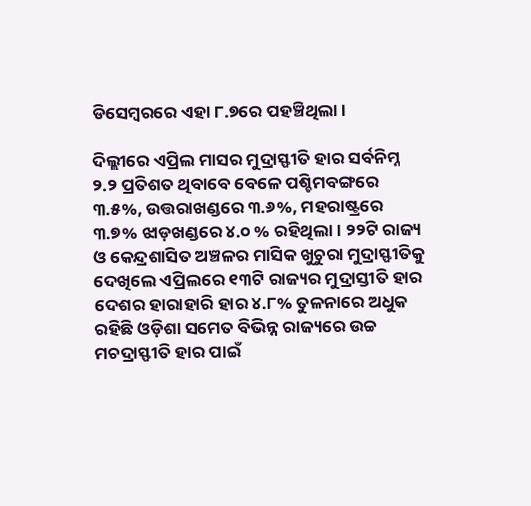ଡିସେମ୍ବରରେ ଏହା ୮.୭ରେ ପହଞ୍ଚିଥିଲା ।

ଦିଲ୍ଲୀରେ ଏପ୍ରିଲ ମାସର ମୁଦ୍ରାସ୍ଫୀତି ହାର ସର୍ବନିମ୍ନ ୨.୨ ପ୍ରତିଶତ ଥିବାବେ ବେଳେ ପଶ୍ଚିମବଙ୍ଗରେ ୩.୫%, ଉତ୍ତରାଖଣ୍ଡରେ ୩.୬%, ମହରାଷ୍ଟ୍ରରେ ୩.୭% ଝାଡ଼ଖଣ୍ଡରେ ୪.୦ % ରହିଥିଲା। ୨୨ଟି ରାଜ୍ୟ ଓ କେନ୍ଦ୍ରଶାସିତ ଅଞ୍ଚଳର ମାସିକ ଖୁଚୁରା ମୁଦ୍ରାସ୍ଫୀତିକୁ ଦେଖିଲେ ଏପ୍ରିଲରେ ୧୩ଟି ରାଜ୍ୟର ମୁଦ୍ରାସ୍ତୀତି ହାର ଦେଶର ହାରାହାରି ହାର ୪.୮% ତୁଳନାରେ ଅଧୁକ ରହିଛି ଓଡ଼ିଶା ସମେତ ବିଭିନ୍ନ ରାଜ୍ୟରେ ଉଚ୍ଚ ମଚଦ୍ରାସ୍ଫୀତି ହାର ପାଇଁ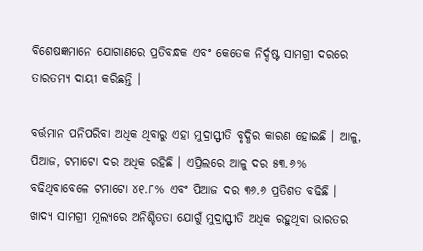ବିଶେଷଜ୍ଞମାନେ ଯୋଗାଣରେ ପ୍ରତିବନ୍ଧକ ଏବଂ କେତେକ ନିର୍ଦ୍ଦଷ୍ଟ ସାମଗ୍ରୀ ଦରରେ ତାରତମ୍ୟ ଦାୟୀ କରିଛନ୍ତି ।

ବର୍ତ୍ତମାନ ପନିପରିବା ଅଧିକ ଥିବାରୁ ଏହା ମୁଦ୍ରାସ୍ଫୀତି ବୃଦ୍ଧିର କାରଣ ହୋଇଛି । ଆଳୁ, ପିଆଜ, ଟମାଟୋ ଦର ଅଧିକ ରହିଛି । ଏପ୍ରିଲରେ ଆଳୁ ଦର ୫୩.୬% ବଢିଥିବାବେଳେ ଟମାଟୋ ୪୧.୮% ଏବଂ ପିଆଜ ଦର ୩୬.୬ ପ୍ରତିଶତ ବଢିଛି । ଖାଦ୍ୟ ସାମଗ୍ରୀ ମୂଲ୍ୟରେ ଅନିଶ୍ଚିତତା ଯୋଗୁଁ ମୁଦ୍ରାସ୍ଫୀତି ଅଧିକ ରହୁଥିବା ଭାରତର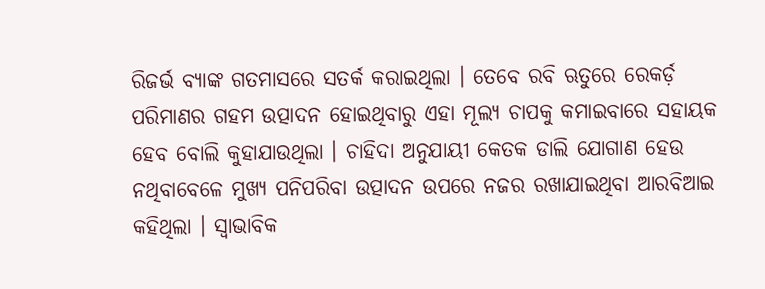ରିଜର୍ଭ ବ୍ୟାଙ୍କ ଗତମାସରେ ସତର୍କ କରାଇଥିଲା । ତେବେ ରବି ଋତୁରେ ରେକର୍ଡ଼ ପରିମାଣର ଗହମ ଉତ୍ପାଦନ ହୋଇଥିବାରୁ ଏହା ମୂଲ୍ୟ ଚାପକୁ କମାଇବାରେ ସହାୟକ ହେବ ବୋଲି କୁହାଯାଉଥିଲା । ଚାହିଦା ଅନୁଯାୟୀ କେତକ ଡାଲି ଯୋଗାଣ ହେଉ ନଥିବାବେଳେ ମୁଖ୍ୟ ପନିପରିବା ଉତ୍ପାଦନ ଉପରେ ନଜର ରଖାଯାଇଥିବା ଆରବିଆଇ କହିଥିଲା । ସ୍ୱାଭାବିକ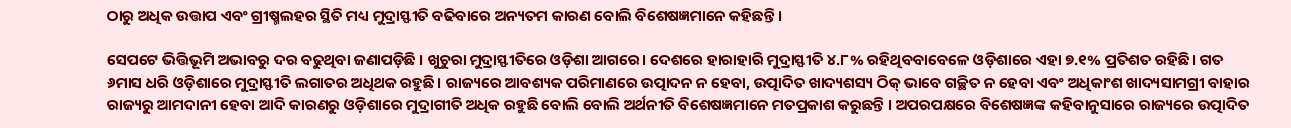ଠାରୁ ଅଧିକ ଉତ୍ତାପ ଏବଂ ଗ୍ରୀଷ୍ମଲହର ସ୍ଥିତି ମଧ୍ୟ ମୁଦ୍ରାସ୍ଫୀତି ବଢିବାରେ ଅନ୍ୟତମ କାରଣ ବୋଲି ବିଶେଷଜ୍ଞମାନେ କହିଛନ୍ତି ।

ସେପଟେ ଭିତ୍ତିଭୂମି ଅଭାବରୁ ଦର ବଢୁଥିବା ଜଣାପଡ଼ିଛି । ଖୁଚୁରା ମୁଦ୍ରାସ୍ଫୀତିରେ ଓଡ଼ିଶା ଆଗରେ। ଦେଶରେ ହାରାହାରି ମୁଦ୍ରାସ୍ଫୀତି ୪.୮% ରହିଥିବବାବେଳେ ଓଡ଼ିଶାରେ ଏହା ୭.୧% ପ୍ରତିଶତ ରହିଛି। ଗତ ୬ମାସ ଧରି ଓଡ଼ିଶାରେ ମୁଦ୍ରାସ୍ଫୀତି ଲଗାତର ଅଧିଥକ ରହୁଛି। ରାଜ୍ୟରେ ଆବଶ୍ୟକ ପରିମାଣରେ ଉତ୍ପାଦନ ନ ହେବା, ଉତ୍ପାଦିତ ଖାଦ୍ୟଶସ୍ୟ ଠିକ୍ ଭାବେ ଗଚ୍ଛିତ ନ ହେବା ଏବଂ ଅଧିକାଂଶ ଖାଦ୍ୟସାମଗ୍ରୀ ବାହାର ରାଜ୍ୟରୁ ଆମଦାନୀ ହେବା ଆଦି କାରଣରୁ ଓଡ଼ିଶାରେ ମୁଦ୍ରାଗୀତି ଅଧିକ ରହୁଛି ବୋଲି ବୋଲି ଅର୍ଥନୀତି ବିଶେଷଜ୍ଞମାନେ ମତପ୍ରକାଶ କରୁଛନ୍ତି । ଅପରପକ୍ଷରେ ବିଶେଷଜ୍ଞଙ୍କ କହିବାନୁସାରେ ରାଜ୍ୟରେ ଉତ୍ପାଦିତ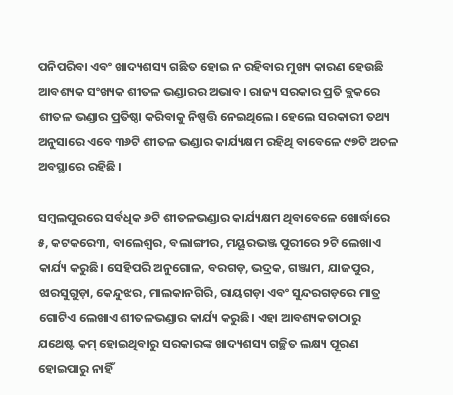ପନିପରିବା ଏବଂ ଖାଦ୍ୟଶସ୍ୟ ଗଛିତ ହୋଇ ନ ରହିବାର ମୁଖ୍ୟ କାରଣ ହେଉଛି ଆବଶ୍ୟକ ସଂଖ୍ୟକ ଶୀତଳ ଭଣ୍ଡାରର ଅଭାବ। ରାଜ୍ୟ ସରକାର ପ୍ରତି ବ୍ଲକରେ ଶୀତଳ ଭଣ୍ଡାର ପ୍ରତିଷ୍ଠା କରିବାକୁ ନିଷ୍ପତ୍ତି ନେଇଥିଲେ। ହେଲେ ସରକାରୀ ତଥ୍ୟ ଅନୁସାରେ ଏବେ ୩୬ଟି ଶୀତଳ ଭଣ୍ଡାର କାର୍ଯ୍ୟକ୍ଷମ ରହିଥି ବାବେଳେ ୯୭ଟି ଅଚଳ ଅବସ୍ଥାରେ ରହିଛି ।

ସମ୍ବଲପୁରରେ ସର୍ବଧିକ ୬ଟି ଶୀତଳଭଣ୍ଡାର କାର୍ଯ୍ୟକ୍ଷମ ଥିବାବେଳେ ଖୋର୍ଦ୍ଧାରେ ୫, କଟକରେ୩, ବାଲେଶ୍ୱର, ବଲାଙ୍ଗୀର, ମୟୂରଭଞ୍ଜ ପୁରୀରେ ୨ଟି ଲେଖାଏ କାର୍ଯ୍ୟ କରୁଛି। ସେହିପରି ଅନୁଗୋଳ, ବରଗଡ଼, ଭଦ୍ରକ, ଗଞ୍ଜାମ, ଯାଜପୁର, ଝାରସୁଗୁଡ଼ା, କେନ୍ଦୁଝର, ମାଲକାନଗିରି, ରାୟଗଡ଼ା ଏବଂ ସୁନ୍ଦରଗଡ଼ରେ ମାତ୍ର ଗୋଟିଏ ଲେଖାଏ ଶୀତଳଭଣ୍ଡାର କାର୍ଯ୍ୟ କରୁଛି। ଏହା ଆବଶ୍ୟକତାଠାରୁ ଯଥେଷ୍ଟ କମ୍ ହୋଇଥିବାରୁ ସରକାରଙ୍କ ଖାଦ୍ୟଶସ୍ୟ ଗଚ୍ଛିତ ଲକ୍ଷ୍ୟ ପୂରଣ ହୋଇପାରୁ ନାହିଁ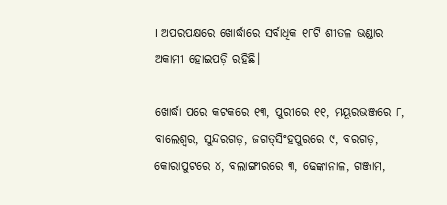। ଅପରପକ୍ଷରେ ଖୋର୍ଦ୍ଧାରେ ସର୍ବାଧିକ ୧୮ଟି ଶୀତଳ ଭଣ୍ଡାର ଅକାମୀ ହୋଇପଡ଼ି ରହିଛି।

ଖୋର୍ଦ୍ଧା ପରେ କଟକରେ ୧୩, ପୁରୀରେ ୧୧, ମୟୂରଭଞ୍ଜରେ ୮, ବାଲେଶ୍ବର, ସୁନ୍ଦରଗଡ଼, ଜଗତ୍‌ସିଂହପୁରରେ ୯, ବରଗଡ଼, କୋରାପୁଟରେ ୪, ବଲାଙ୍ଗୀରରେ ୩, ଢେଙ୍କାନାଳ, ଗଞ୍ଜାମ,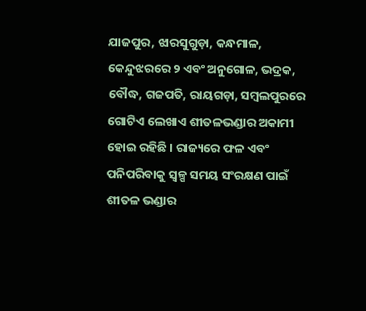ଯାଜପୁର, ଝାରସୁଗୁଡ଼ା, କନ୍ଧମାଳ, କେନ୍ଦୁଝରରେ ୨ ଏବଂ ଅନୁଗୋଳ, ଭଦ୍ରକ, ବୌଦ୍ଧ, ଗଜପତି, ରାୟଗଡ଼ା, ସମ୍ବଲପୁରରେ ଗୋଟିଏ ଲେଖାଏ ଶୀତଳଭଣ୍ଡାର ଅକାମୀ ହୋଇ ରହିଛି । ରାଜ୍ୟରେ ଫଳ ଏବଂ ପନିପରିବାକୁ ସ୍ଵଳ୍ପ ସମୟ ସଂରକ୍ଷଣ ପାଇଁ ଶୀତଳ ଭଣ୍ଡାର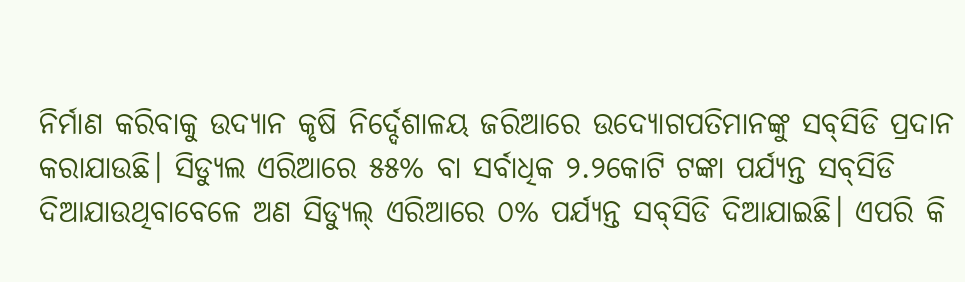ନିର୍ମାଣ କରିବାକୁ ଉଦ୍ୟାନ କୃଷି ନିର୍ଦ୍ଦେଶାଳୟ ଜରିଆରେ ଉଦ୍ୟୋଗପତିମାନଙ୍କୁ ସବ୍‌ସିଡି ପ୍ରଦାନ କରାଯାଉଛି। ସିଡ୍ୟୁଲ ଏରିଆରେ ୫୫% ବା ସର୍ବାଧିକ ୨.୨କୋଟି ଟଙ୍କା ପର୍ଯ୍ୟନ୍ତ ସବ୍‌ସିଡି ଦିଆଯାଉଥିବାବେଳେ ଅଣ ସିଡ୍ୟୁଲ୍ ଏରିଆରେ ୦% ପର୍ଯ୍ୟନ୍ତ ସବ୍‌ସିଡି ଦିଆଯାଇଛି। ଏପରି କି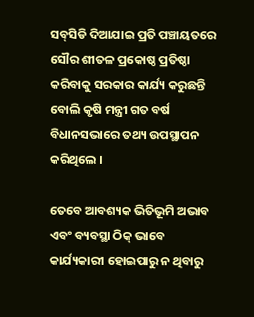ସବ୍‌ସିଡି ଦିଆଯାଇ ପ୍ରତି ପଞ୍ଚାୟତରେ ସୌର ଶୀତଳ ପ୍ରକୋଷ୍ଠ ପ୍ରତିଷ୍ଠା କରିବାକୁ ସରକାର କାର୍ଯ୍ୟ କରୁଛନ୍ତି ବୋଲି କୃଷି ମନ୍ତ୍ରୀ ଗତ ବର୍ଷ ବିଧାନସଭାରେ ତଥ୍ୟ ଉପସ୍ଥାପନ କରିଥିଲେ ।

ତେବେ ଆବଶ୍ୟକ ଭିତିଭୂମି ଅଭାବ ଏବଂ ବ୍ୟବସ୍ଥା ଠିକ୍ ଭାବେ କାର୍ଯ୍ୟକାରୀ ହୋଇପାରୁ ନ ଥିବାରୁ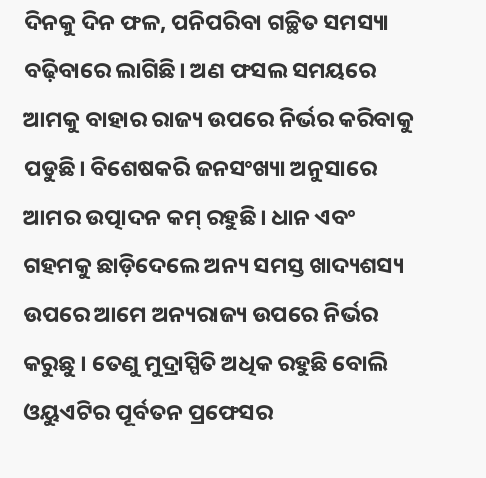ଦିନକୁ ଦିନ ଫଳ, ପନିପରିବା ଗଚ୍ଛିତ ସମସ୍ୟା ବଢ଼ିବାରେ ଲାଗିଛି। ଅଣ ଫସଲ ସମୟରେ ଆମକୁ ବାହାର ରାଜ୍ୟ ଉପରେ ନିର୍ଭର କରିବାକୁ ପଡୁଛି। ବିଶେଷକରି ଜନସଂଖ୍ୟା ଅନୁସାରେ ଆମର ଉତ୍ପାଦନ କମ୍ ରହୁଛି। ଧାନ ଏବଂ ଗହମକୁ ଛାଡ଼ିଦେଲେ ଅନ୍ୟ ସମସ୍ତ ଖାଦ୍ୟଶସ୍ୟ ଉପରେ ଆମେ ଅନ୍ୟରାଜ୍ୟ ଉପରେ ନିର୍ଭର କରୁଛୁ । ତେଣୁ ମୁଦ୍ରାସ୍ପିତି ଅଧିକ ରହୁଛି ବୋଲି ଓୟୁଏଟିର ପୂର୍ବତନ ପ୍ରଫେସର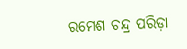ରମେଶ ଚନ୍ଦ୍ର ପରିଡ଼ା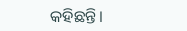କହିଛନ୍ତି।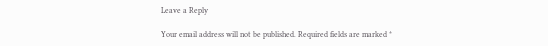Leave a Reply

Your email address will not be published. Required fields are marked *